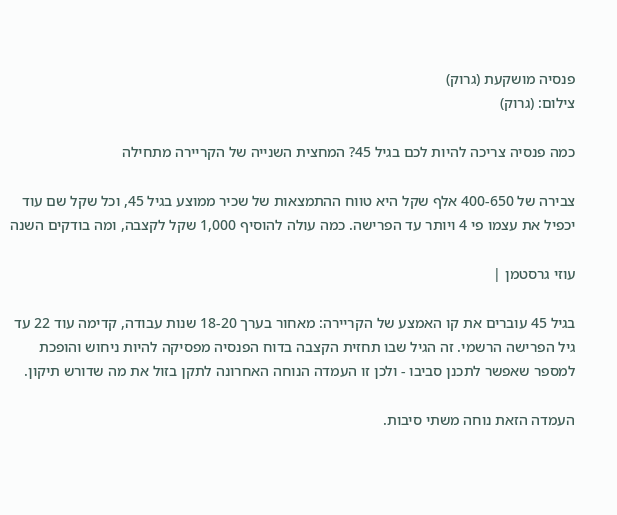פנסיה מושקעת (גרוק)
צילום: (גרוק)

כמה פנסיה צריכה להיות לכם בגיל 45? המחצית השנייה של הקריירה מתחילה

צבירה של 400-650 אלף שקל היא טווח ההתמצאות של שכיר ממוצע בגיל 45, וכל שקל שם עוד יכפיל את עצמו פי 4 ויותר עד הפרישה. כמה עולה להוסיף 1,000 שקל לקצבה, ומה בודקים השנה

עוזי גרסטמן |

בגיל 45 עוברים את קו האמצע של הקריירה: מאחור בערך 18-20 שנות עבודה, קדימה עוד 22 עד גיל הפרישה הרשמי. זה הגיל שבו תחזית הקצבה בדוח הפנסיה מפסיקה להיות ניחוש והופכת למספר שאפשר לתכנן סביבו - ולכן זו העמדה הנוחה האחרונה לתקן בזול את מה שדורש תיקון.

העמדה הזאת נוחה משתי סיבות.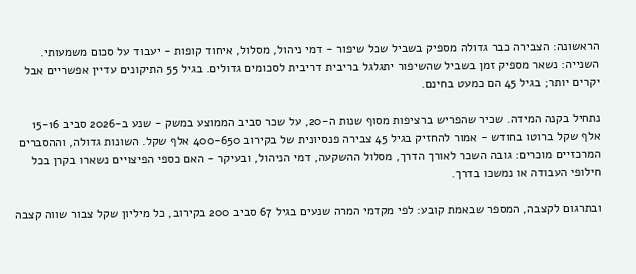הראשונה: הצבירה כבר גדולה מספיק בשביל שכל שיפור - דמי ניהול, מסלול, איחוד קופות - יעבוד על סכום משמעותי. השנייה: נשאר מספיק זמן בשביל שהשיפור יתגלגל בריבית דריבית לסכומים גדולים. בגיל 55 התיקונים עדיין אפשריים אבל יקרים יותר; בגיל 45 הם כמעט בחינם.

נתחיל בקנה המידה. שכיר שהפריש ברציפות מסוף שנות ה-20, על שכר סביב הממוצע במשק - שנע ב-2026 סביב 15-16 אלף שקל ברוטו בחודש - אמור להחזיק בגיל 45 צבירה פנסיונית של בקירוב 400-650 אלף שקל. השונות גדולה, וההסברים המרכזיים מוכרים: גובה השכר לאורך הדרך, מסלול ההשקעה, דמי הניהול, ובעיקר - האם כספי הפיצויים נשארו בקרן בכל חילופי העבודה או נמשכו בדרך.

ובתרגום לקצבה, המספר שבאמת קובע: לפי מקדמי המרה שנעים בגיל 67 סביב 200 בקירוב, כל מיליון שקל צבור שווה קצבה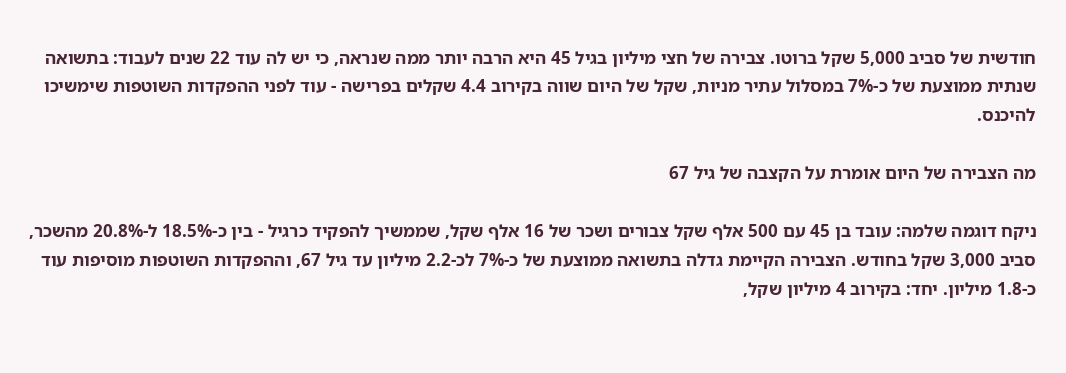חודשית של סביב 5,000 שקל ברוטו. צבירה של חצי מיליון בגיל 45 היא הרבה יותר ממה שנראה, כי יש לה עוד 22 שנים לעבוד: בתשואה שנתית ממוצעת של כ-7% במסלול עתיר מניות, שקל של היום שווה בקירוב 4.4 שקלים בפרישה - עוד לפני ההפקדות השוטפות שימשיכו להיכנס.

מה הצבירה של היום אומרת על הקצבה של גיל 67

ניקח דוגמה שלמה: עובד בן 45 עם 500 אלף שקל צבורים ושכר של 16 אלף שקל, שממשיך להפקיד כרגיל - בין כ-18.5% ל-20.8% מהשכר, סביב 3,000 שקל בחודש. הצבירה הקיימת גדלה בתשואה ממוצעת של כ-7% לכ-2.2 מיליון עד גיל 67, וההפקדות השוטפות מוסיפות עוד כ-1.8 מיליון. יחד: בקירוב 4 מיליון שקל,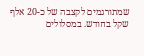שמתורגמים לקצבה של כ-20 אלף שקל בחודש. במסלולים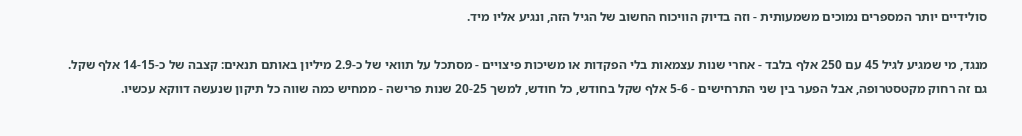סולידיים יותר המספרים נמוכים משמעותית - וזה בדיוק הוויכוח החשוב של הגיל הזה, ונגיע אליו מיד.

מנגד, מי שמגיע לגיל 45 עם 250 אלף בלבד - אחרי שנות עצמאות בלי הפקדות או משיכות פיצויים - מסתכל על תוואי של כ-2.9 מיליון באותם תנאים: קצבה של כ-14-15 אלף שקל. גם זה רחוק מקטסטרופה, אבל הפער בין שני התרחישים - 5-6 אלף שקל בחודש, כל חודש, למשך 20-25 שנות פרישה - ממחיש כמה שווה כל תיקון שנעשה דווקא עכשיו.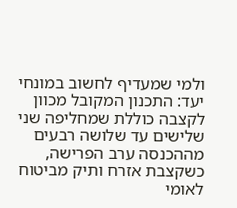ולמי שמעדיף לחשוב במונחי יעד: התכנון המקובל מכוון לקצבה כוללת שמחליפה שני שלישים עד שלושה רבעים מההכנסה ערב הפרישה, כשקצבת אזרח ותיק מביטוח לאומי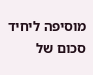מוסיפה ליחיד סכום של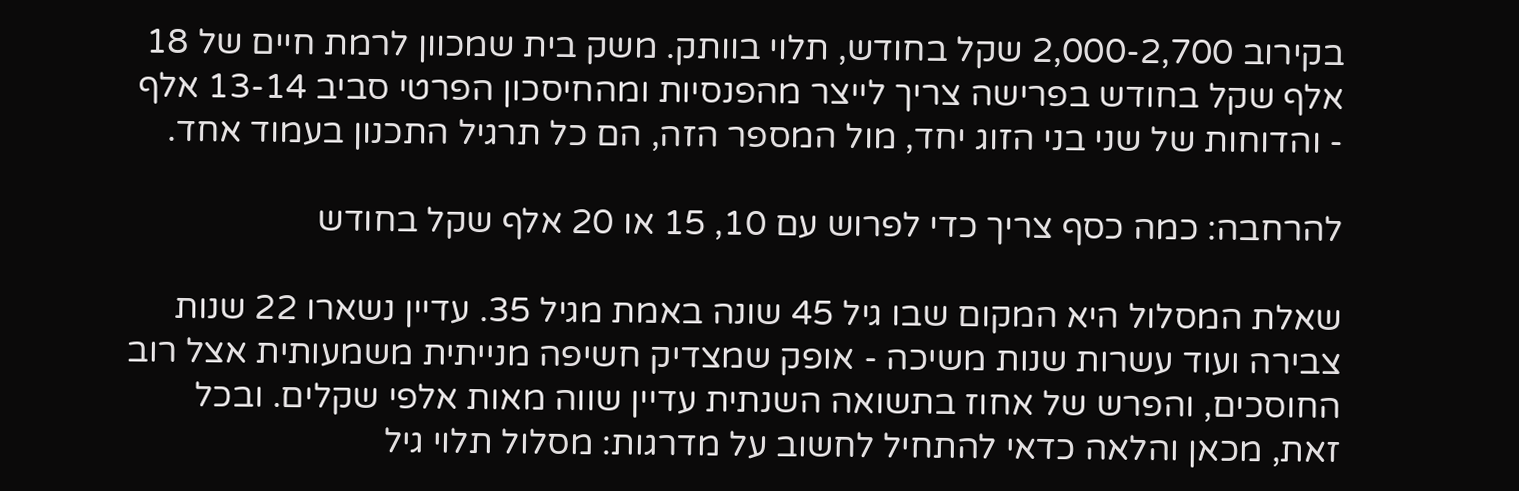בקירוב 2,000-2,700 שקל בחודש, תלוי בוותק. משק בית שמכוון לרמת חיים של 18 אלף שקל בחודש בפרישה צריך לייצר מהפנסיות ומהחיסכון הפרטי סביב 13-14 אלף - והדוחות של שני בני הזוג יחד, מול המספר הזה, הם כל תרגיל התכנון בעמוד אחד.

להרחבה: כמה כסף צריך כדי לפרוש עם 10, 15 או 20 אלף שקל בחודש

שאלת המסלול היא המקום שבו גיל 45 שונה באמת מגיל 35. עדיין נשארו 22 שנות צבירה ועוד עשרות שנות משיכה - אופק שמצדיק חשיפה מנייתית משמעותית אצל רוב החוסכים, והפרש של אחוז בתשואה השנתית עדיין שווה מאות אלפי שקלים. ובכל זאת, מכאן והלאה כדאי להתחיל לחשוב על מדרגות: מסלול תלוי גיל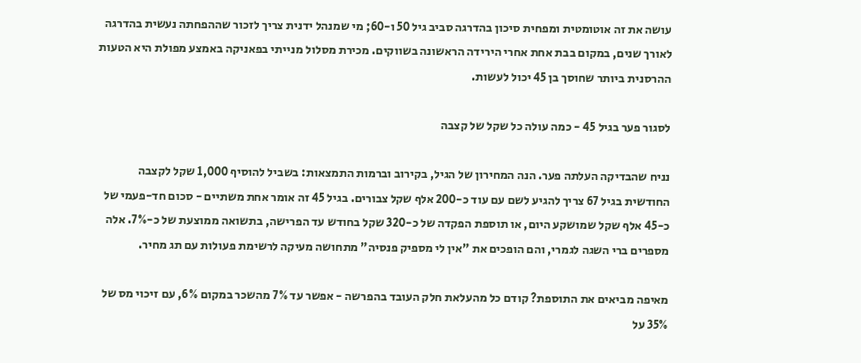עושה את זה אוטומטית ומפחית סיכון בהדרגה סביב גיל 50 ו-60; מי שמנהל ידנית צריך לזכור שההפחתה נעשית בהדרגה לאורך שנים, במקום בבת אחת אחרי הירידה הראשונה בשווקים. מכירת מסלול מנייתי בפאניקה באמצע מפולת היא הטעות ההרסנית ביותר שחוסך בן 45 יכול לעשות.

לסגור פער בגיל 45 - כמה עולה כל שקל של קצבה

נניח שהבדיקה העלתה פער. הנה המחירון של הגיל, בקירוב וברמות התמצאות: בשביל להוסיף 1,000 שקל לקצבה החודשית בגיל 67 צריך להגיע לשם עם עוד כ-200 אלף שקל צבורים. בגיל 45 זה אומר אחת משתיים - סכום חד-פעמי של כ-45 אלף שקל שמושקע היום, או תוספת הפקדה של כ-320 שקל בחודש עד הפרישה, בתשואה ממוצעת של כ-7%. אלה מספרים ברי השגה לגמרי, והם הופכים את "אין לי מספיק פנסיה" מתחושה מעיקה לרשימת פעולות עם תג מחיר.

מאיפה מביאים את התוספת? קודם כל מהעלאת חלק העובד בהפרשה - אפשר עד 7% מהשכר במקום 6%, עם זיכוי מס של 35% על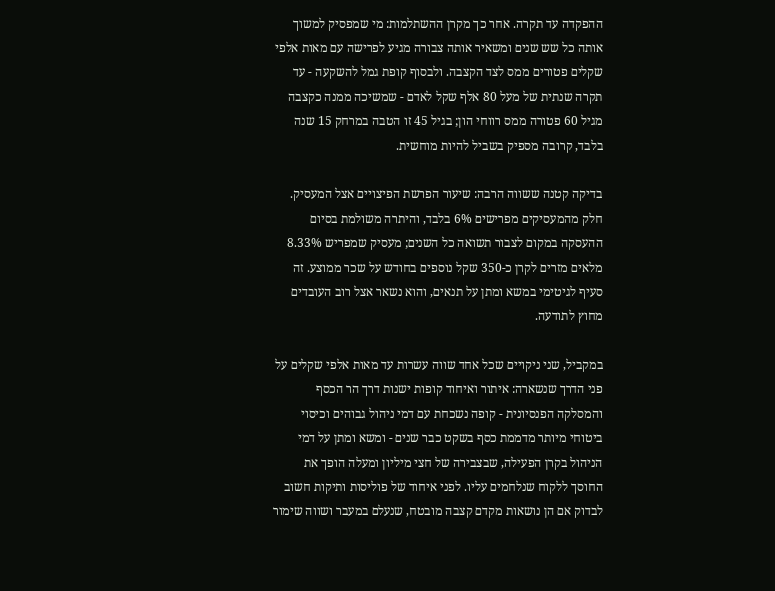ההפקדה עד תקרה. אחר כך מקרן ההשתלמות: מי שמפסיק למשוך אותה כל שש שנים ומשאיר אותה צבורה מגיע לפרישה עם מאות אלפי שקלים פטורים ממס לצד הקצבה. ולבסוף קופת גמל להשקעה - עד תקרה שנתית של מעל 80 אלף שקל לאדם - שמשיכה ממנה כקצבה מגיל 60 פטורה ממס רווחי הון; בגיל 45 זו הטבה במרחק 15 שנה בלבד, קרובה מספיק בשביל להיות מוחשית.

בדיקה קטנה ששווה הרבה: שיעור הפרשת הפיצויים אצל המעסיק. חלק מהמעסיקים מפרישים 6% בלבד, והיתרה משולמת בסיום ההעסקה במקום לצבור תשואה כל השנים; מעסיק שמפריש 8.33% מלאים מזרים לקרן כ-350 שקל נוספים בחודש על שכר ממוצע. זה סעיף לגיטימי במשא ומתן על תנאים, והוא נשאר אצל רוב העובדים מחוץ לתודעה.

במקביל, שני ניקויים שכל אחד שווה עשרות עד מאות אלפי שקלים על פני הדרך שנשארה: איתור ואיחוד קופות ישנות דרך הר הכסף והמסלקה הפנסיונית - קופה נשכחת עם דמי ניהול גבוהים וכיסוי ביטוחי מיותר מדממת כסף בשקט כבר שנים - ומשא ומתן על דמי הניהול בקרן הפעילה, שבצבירה של חצי מיליון ומעלה הופך את החוסך ללקוח שנלחמים עליו. לפני איחוד של פוליסות ותיקות חשוב לבדוק אם הן נושאות מקדם קצבה מובטח, שנעלם במעבר ושווה שימור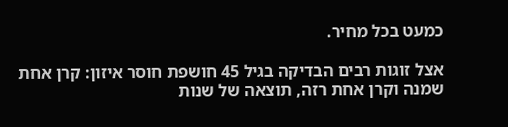כמעט בכל מחיר.

אצל זוגות רבים הבדיקה בגיל 45 חושפת חוסר איזון: קרן אחת שמנה וקרן אחת רזה, תוצאה של שנות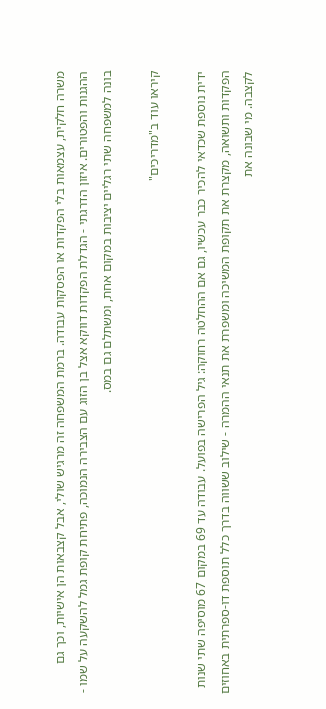משרה חלקית, עצמאות בלי הפקדות או הפסקות עבודה. ברמת המשפחה זה מרגיש שולי, אבל קצבאות הן אישיות, וכך גם ההגנות והפטורים. איזון הדרגתי - הגדלת הפקדות דווקא אצל בן הזוג עם הצבירה הנמוכה, פתיחת קופת גמל להשקעה על שמו - בונה למשפחה שתי רגליים יציבות במקום אחת, ומשתלם גם במס.

קיראו עוד ב"מדריכים"

ידית נוספת שכדאי להכיר כבר עכשיו, גם אם ההחלטה רחוקה: גיל הפרישה בפועל. עבודה עד 69 במקום 67 מוסיפה שתי שנות הפקדות ותשואה, מקצרת את תקופת המשיכה ומשפרת את תנאי ההמרה - שילוב ששווה בדרך כלל תוספת דו-ספרתית באחוזים לקצבה. מי שבונה את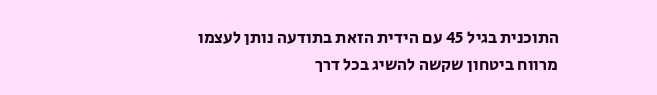התוכנית בגיל 45 עם הידית הזאת בתודעה נותן לעצמו מרווח ביטחון שקשה להשיג בכל דרך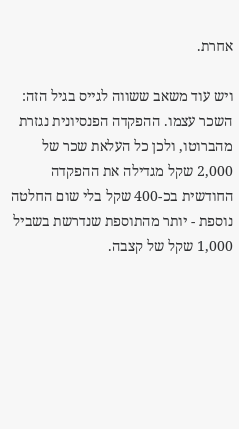אחרת.

ויש עוד משאב ששווה לגייס בגיל הזה: השכר עצמו. ההפקדה הפנסיונית נגזרת מהברוטו, ולכן כל העלאת שכר של 2,000 שקל מגדילה את ההפקדה החודשית בכ-400 שקל בלי שום החלטה נוספת - יותר מהתוספת שנדרשת בשביל 1,000 שקל של קצבה.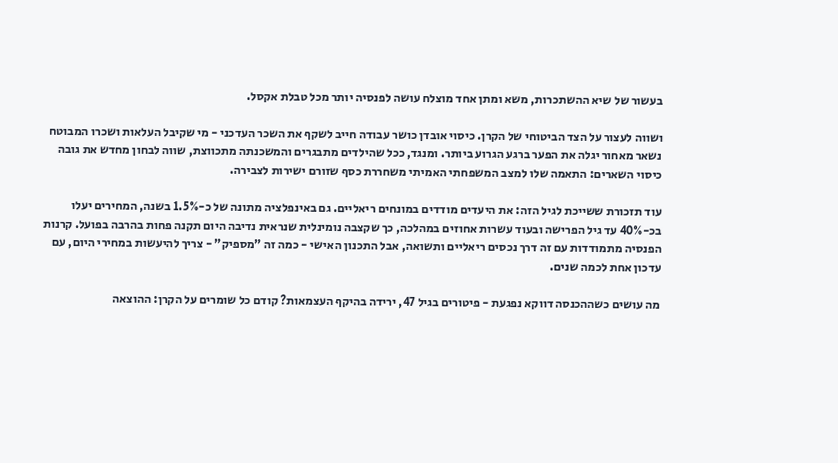בעשור של שיא ההשתכרות, משא ומתן אחד מוצלח עושה לפנסיה יותר מכל טבלת אקסל.

ושווה לעצור על הצד הביטוחי של הקרן. כיסוי אובדן כושר עבודה חייב לשקף את השכר העדכני - מי שקיבל העלאות ושכרו המבוטח נשאר מאחור יגלה את הפער ברגע הגרוע ביותר. ומנגד, ככל שהילדים מתבגרים והמשכנתה מתכווצת, שווה לבחון מחדש את גובה כיסוי השארים: התאמה שלו למצב המשפחתי האמיתי משחררת כסף שזורם ישירות לצבירה.

עוד תזכורת ששייכת לגיל הזה: את היעדים מודדים במונחים ריאליים. גם באינפלציה מתונה של כ-1.5% בשנה, המחירים יעלו בכ-40% עד גיל הפרישה ובעוד עשרות אחוזים במהלכה, כך שקצבה נומינלית שנראית נדיבה היום תקנה פחות בהרבה בפועל. קרנות הפנסיה מתמודדות עם זה דרך נכסים ריאליים ותשואה, אבל התכנון האישי - כמה זה "מספיק" - צריך להיעשות במחירי היום, עם עדכון אחת לכמה שנים.

מה עושים כשההכנסה דווקא נפגעת - פיטורים בגיל 47, ירידה בהיקף העצמאות? קודם כל שומרים על הקרן: ההוצאה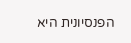הפנסיונית היא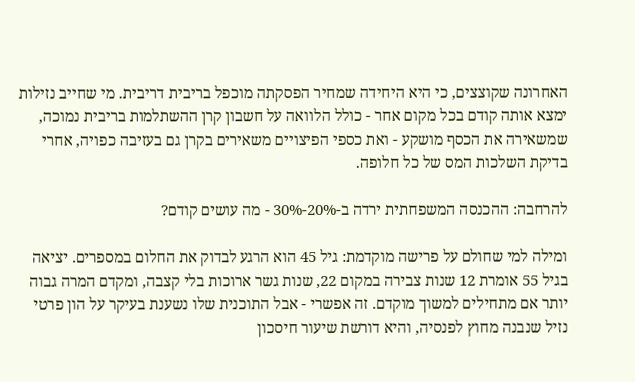האחרונה שקוצצים, כי היא היחידה שמחיר הפסקתה מוכפל בריבית דריבית. מי שחייב נזילות ימצא אותה קודם בכל מקום אחר - כולל הלוואה על חשבון קרן ההשתלמות בריבית נמוכה, שמשאירה את הכסף מושקע - ואת כספי הפיצויים משאירים בקרן גם בעזיבה כפויה, אחרי בדיקת השלכות המס של כל חלופה.

להרחבה: ההכנסה המשפחתית ירדה ב-20%-30% - מה עושים קודם?

ומילה למי שחולם על פרישה מוקדמת: גיל 45 הוא הרגע לבדוק את החלום במספרים. יציאה בגיל 55 אומרת 12 שנות צבירה במקום 22, שנות גשר ארוכות בלי קצבה, ומקדם המרה גבוה יותר אם מתחילים למשוך מוקדם. זה אפשרי - אבל התוכנית שלו נשענת בעיקר על הון פרטי נזיל שנבנה מחוץ לפנסיה, והיא דורשת שיעור חיסכון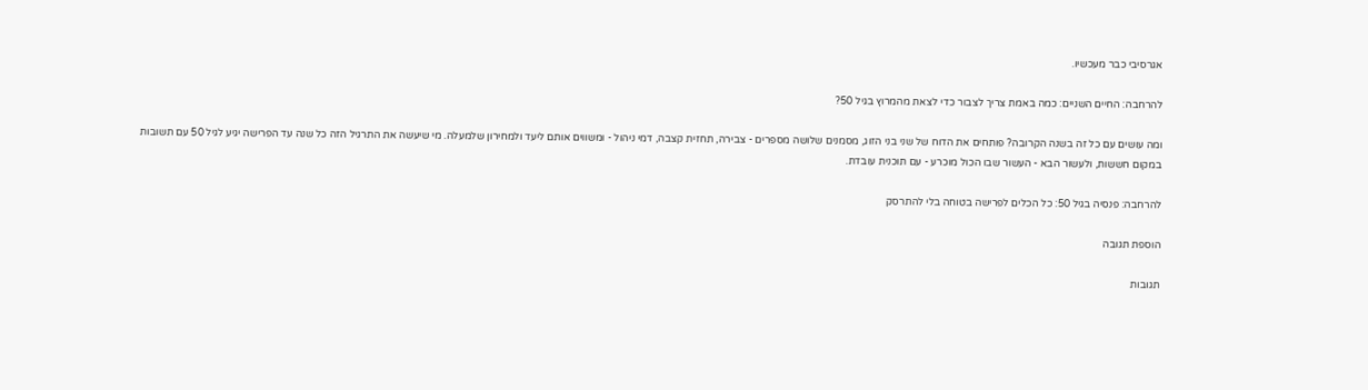אגרסיבי כבר מעכשיו.

להרחבה: החיים השניים: כמה באמת צריך לצבור כדי לצאת מהמרוץ בגיל 50?

ומה עושים עם כל זה בשנה הקרובה? פותחים את הדוח של שני בני הזוג, מסמנים שלושה מספרים - צבירה, תחזית קצבה, דמי ניהול - ומשווים אותם ליעד ולמחירון שלמעלה. מי שיעשה את התרגיל הזה כל שנה עד הפרישה יגיע לגיל 50 עם תשובות במקום חששות, ולעשור הבא - העשור שבו הכול מוכרע - עם תוכנית עובדת.

להרחבה: פנסיה בגיל 50: כל הכלים לפרישה בטוחה בלי להתרסק

הוספת תגובה

תגובות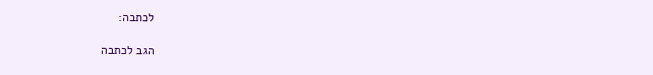לכתבה:

הגב לכתבה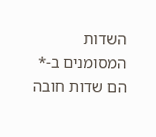השדות המסומנים ב-* הם שדות חובה